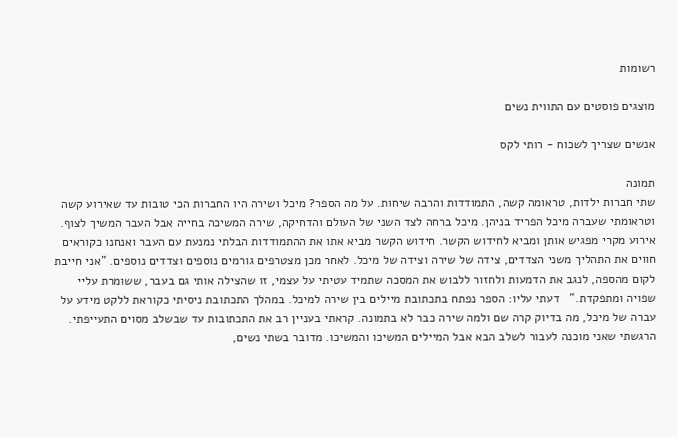רשומות

מוצגים פוסטים עם התווית נשים

אנשים שצריך לשכוח - רותי לקס

תמונה
שתי חברות ילדות, טראומה קשה, התמודדות והרבה שיחות. על מה הספר? מיכל ושירה היו החברות הכי טובות עד שאירוע קשה וטראומתי שעברה מיכל הפריד בניהן. מיכל ברחה לצד השני של העולם והדחיקה, שירה המשיכה בחייה אבל העבר המשיך לצוף. אירוע מקרי מפגיש אותן ומביא לחידוש הקשר. חידוש הקשר מביא אתו את ההתמודדות הבלתי נמנעת עם העבר ואנחנו כקוראים חווים את התהליך משני הצדדים, צידה של שירה וצידה של מיכל. לאחר מכן מצטרפים גורמים נוספים וצדדים נוספים. "אני חייבת לקום מהספה, לנגב את הדמעות ולחזור ללבוש את המסכה שתמיד עטיתי על עצמי, זו שהצילה אותי גם בעבר, ששומרת עליי שפויה ומתפקדת."   דעתי עליו: הספר נפתח בתכתובת מיילים בין שירה למיכל. במהלך התכתובת ניסיתי כקוראת ללקט מידע על עברה של מיכל, מה בדיוק קרה שם ולמה שירה כבר לא בתמונה. קראתי בעניין רב את התכתובות עד שבשלב מסוים התעייפתי. הרגשתי שאני מוכנה לעבור לשלב הבא אבל המיילים המשיכו והמשיכו. מדובר בשתי נשים,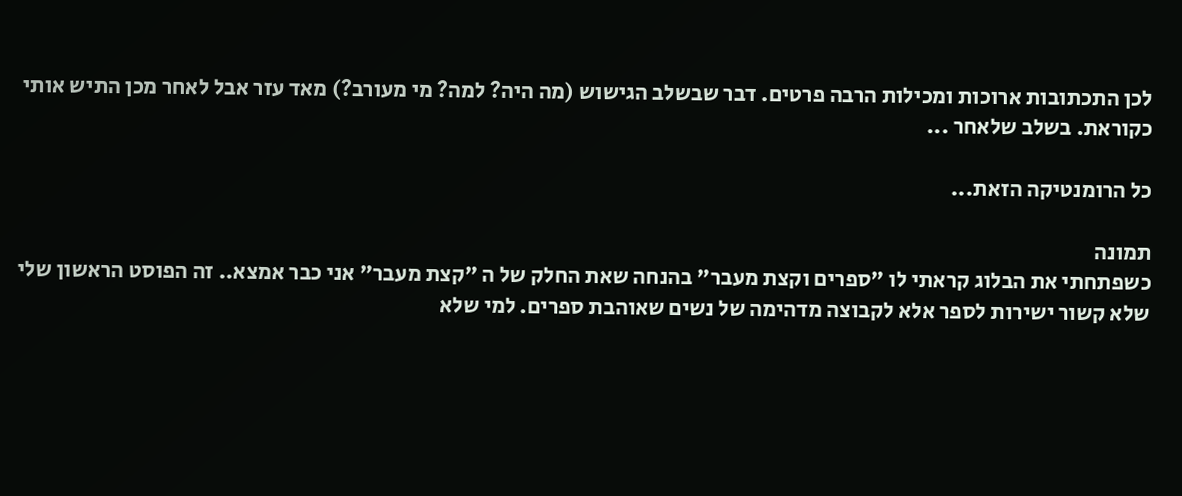לכן התכתובות ארוכות ומכילות הרבה פרטים. דבר שבשלב הגישוש (מה היה? למה? מי מעורב?) מאד עזר אבל לאחר מכן התיש אותי כקוראת. בשלב שלאחר ...

כל הרומנטיקה הזאת...

תמונה
כשפתחתי את הבלוג קראתי לו "ספרים וקצת מעבר" בהנחה שאת החלק של ה "קצת מעבר" אני כבר אמצא.. זה הפוסט הראשון שלי שלא קשור ישירות לספר אלא לקבוצה מדהימה של נשים שאוהבת ספרים. למי שלא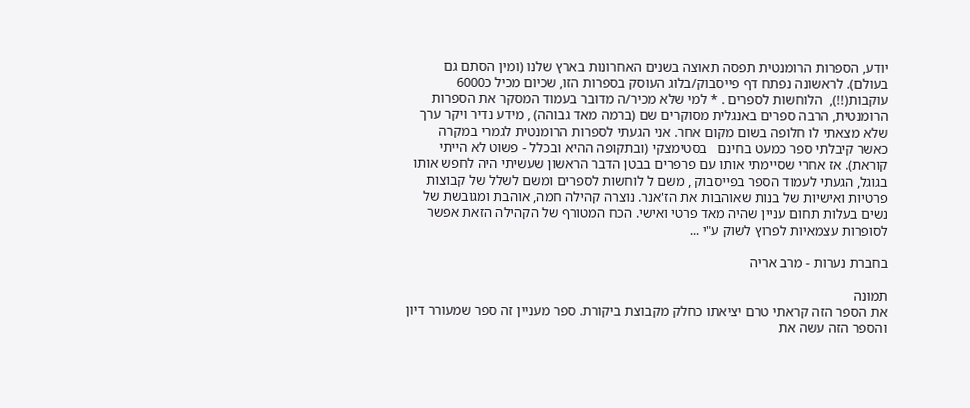יודע, הספרות הרומנטית תפסה תאוצה בשנים האחרונות בארץ שלנו (ומין הסתם גם בעולם). לראשונה נפתח דף פייסבוק/בלוג העוסק בספרות הזו, שכיום מכיל כ6000 עוקבות(!!),  הלוחשות לספרים . * למי שלא מכיר/ה מדובר בעמוד המסקר את הספרות הרומנטית, הרבה ספרים באנגלית מסוקרים שם (ברמה מאד גבוהה) , מידע נדיר ויקר ערך שלא מצאתי לו חלופה בשום מקום אחר. אני הגעתי לספרות הרומנטית לגמרי במקרה כאשר קיבלתי ספר כמעט בחינם   בסטימצקי (ובתקופה ההיא ובכלל - פשוט לא הייתי קוראת). אז אחרי שסיימתי אותו עם פרפרים בבטן הדבר הראשון שעשיתי היה לחפש אותו בגוגל, הגעתי לעמוד הספר בפייסבוק , משם ל לוחשות לספרים ומשם לשלל של קבוצות פרטיות ואישיות של בנות שאוהבות את הז'אנר. נוצרה קהילה חמה, אוהבת ומגובשת של נשים בעלות תחום עניין שהיה מאד פרטי ואישי. הכח המטורף של הקהילה הזאת אפשר לסופרות עצמאיות לפרוץ לשוק ע"י ...

בחברת נערות - מרב אריה

תמונה
את הספר הזה קראתי טרם יציאתו כחלק מקבוצת ביקורת. ספר מעניין זה ספר שמעורר דיון והספר הזה עשה את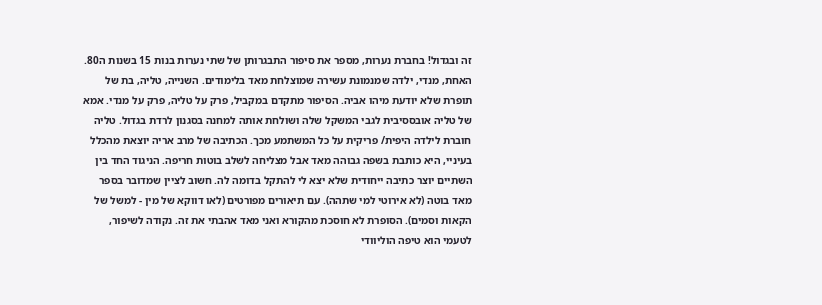זה ובגדול! בחברת נערות, מספר את סיפור התבגרותן של שתי נערות בנות 15 בשנות ה80. האחת, מנדי, ילדה שמנמונת עשירה שמוצלחת מאד בלימודים. השנייה, טליה, בת של תופרת שלא יודעת מיהו אביה. הסיפור מתקדם במקביל, פרק על טליה, פרק על מנדי. אמא של טליה אובססיבית לגבי המשקל שלה ושולחת אותה למחנה בסגנון לרדת בגדול. טליה חוברת לילדה היפית/ פריקית על כל המשתמע מכך. הכתיבה של מרב אריה יוצאת מהכלל בעיניי, היא כותבת בשפה גבוהה מאד אבל מצליחה לשלב בוטות חריפה. הניגוד החד בין השתיים יוצר כתיבה ייחודית שלא יצא לי להתקל בדומה לה. חשוב לציין שמדובר בספר מאד בוטה (לא אירוטי למי שתהה). עם תיאורים מפורטים (לאו דווקא של מין - למשל של הקאות וסמים). הסופרת לא חוסכת מהקורא ואני מאד אהבתי את זה. נקודה לשיפור, לטעמי הוא טיפה הוליוודי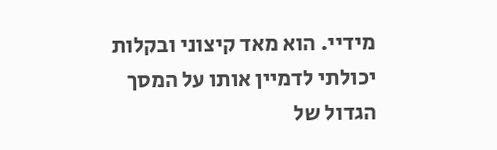מידיי. הוא מאד קיצוני ובקלות יכולתי לדמיין אותו על המסך הגדול של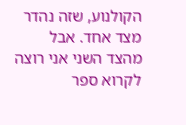הקולנוע, שזה נהדר מצד אחד. אבל מהצד השני אני רוצה לקרוא ספר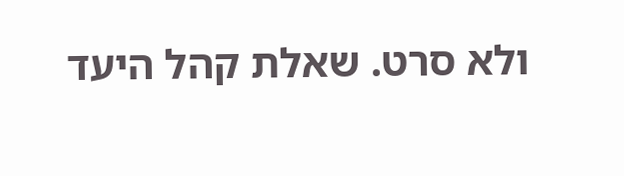ולא סרט. שאלת קהל היעד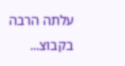עלתה הרבה בקבוצ...